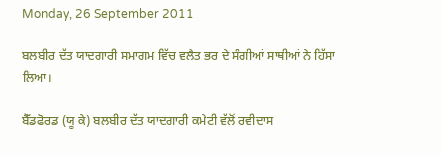Monday, 26 September 2011

ਬਲਬੀਰ ਦੱਤ ਯਾਦਗਾਰੀ ਸਮਾਗਮ ਵਿੱਚ ਵਲੈਤ ਭਰ ਦੇ ਸੰਗੀਆਂ ਸਾਥੀਆਂ ਨੇ ਹਿੱਸਾ ਲਿਆ।

ਬੈੱਡਫੋਰਡ (ਯੂ ਕੇ) ਬਲਬੀਰ ਦੱਤ ਯਾਦਗਾਰੀ ਕਮੇਟੀ ਵੱਲੋਂ ਰਵੀਦਾਸ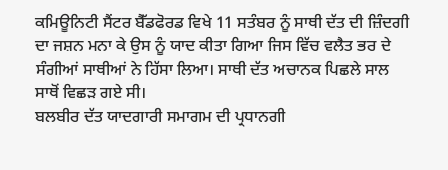ਕਮਿਊਨਿਟੀ ਸੈਂਟਰ ਬੈੱਡਫੋਰਡ ਵਿਖੇ 11 ਸਤੰਬਰ ਨੂੰ ਸਾਥੀ ਦੱਤ ਦੀ ਜ਼ਿੰਦਗੀ ਦਾ ਜਸ਼ਨ ਮਨਾ ਕੇ ਉਸ ਨੂੰ ਯਾਦ ਕੀਤਾ ਗਿਆ ਜਿਸ ਵਿੱਚ ਵਲੈਤ ਭਰ ਦੇ ਸੰਗੀਆਂ ਸਾਥੀਆਂ ਨੇ ਹਿੱਸਾ ਲਿਆ। ਸਾਥੀ ਦੱਤ ਅਚਾਨਕ ਪਿਛਲੇ ਸਾਲ ਸਾਥੋਂ ਵਿਛੜ ਗਏ ਸੀ।
ਬਲਬੀਰ ਦੱਤ ਯਾਦਗਾਰੀ ਸਮਾਗਮ ਦੀ ਪ੍ਰਧਾਨਗੀ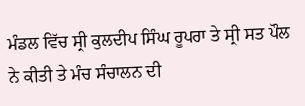ਮੰਡਲ ਵਿੱਚ ਸ੍ਰੀ ਕੁਲਦੀਪ ਸਿੰਘ ਰੂਪਰਾ ਤੇ ਸ੍ਰੀ ਸਤ ਪੌਲ ਨੇ ਕੀਤੀ ਤੇ ਮੰਚ ਸੰਚਾਲਨ ਦੀ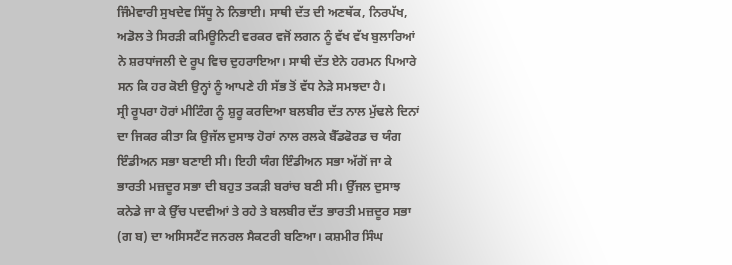ਜਿੰਮੇਵਾਰੀ ਸੁਖਦੇਵ ਸਿੱਧੂ ਨੇ ਨਿਭਾਈ। ਸਾਥੀ ਦੱਤ ਦੀ ਅਣਥੱਕ, ਨਿਰਪੱਖ, ਅਡੋਲ ਤੇ ਸਿਰੜੀ ਕਮਿਊਨਿਟੀ ਵਰਕਰ ਵਜੋਂ ਲਗਨ ਨੂੰ ਵੱਖ ਵੱਖ ਬੁਲਾਰਿਆਂ ਨੇ ਸ਼ਰਧਾਂਜਲੀ ਦੇ ਰੂਪ ਵਿਚ ਦੁਹਰਾਇਆ। ਸਾਥੀ ਦੱਤ ਏਨੇ ਹਰਮਨ ਪਿਆਰੇ ਸਨ ਕਿ ਹਰ ਕੋਈ ਉਨ੍ਹਾਂ ਨੂੰ ਆਪਣੇ ਹੀ ਸੱਭ ਤੋਂ ਵੱਧ ਨੇੜੇ ਸਮਝਦਾ ਹੈ।
ਸ੍ਰੀ ਰੂਪਰਾ ਹੋਰਾਂ ਮੀਟਿੰਗ ਨੂੰ ਸ਼ੁਰੂ ਕਰਦਿਆ ਬਲਬੀਰ ਦੱਤ ਨਾਲ ਮੁੱਢਲੇ ਦਿਨਾਂ ਦਾ ਜਿਕਰ ਕੀਤਾ ਕਿ ਉਜੱਲ ਦੁਸਾਝ ਹੋਰਾਂ ਨਾਲ ਰਲਕੇ ਬੈੱਡਫੋਰਡ ਚ ਯੰਗ ਇੰਡੀਅਨ ਸਭਾ ਬਣਾਈ ਸੀ। ਇਹੀ ਯੰਗ ਇੰਡੀਅਨ ਸਭਾ ਅੱਗੋਂ ਜਾ ਕੇ ਭਾਰਤੀ ਮਜ਼ਦੂਰ ਸਭਾ ਦੀ ਬਹੁਤ ਤਕੜੀ ਬਰਾਂਚ ਬਣੀ ਸੀ। ਉੱਜਲ ਦੁਸਾਝ ਕਨੇਡੇ ਜਾ ਕੇ ਉੱਚ ਪਦਵੀਆਂ ਤੇ ਰਹੇ ਤੇ ਬਲਬੀਰ ਦੱਤ ਭਾਰਤੀ ਮਜ਼ਦੂਰ ਸਭਾ (ਗ ਬ) ਦਾ ਅਸਿਸਟੈਂਟ ਜਨਰਲ ਸੈਕਟਰੀ ਬਣਿਆ। ਕਸ਼ਮੀਰ ਸਿੰਘ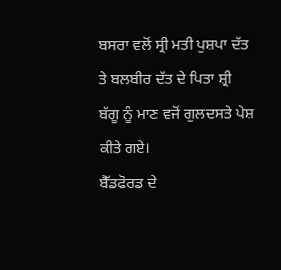ਬਸਰਾ ਵਲੋਂ ਸ੍ਰੀ ਮਤੀ ਪੁਸ਼ਪਾ ਦੱਤ ਤੇ ਬਲਬੀਰ ਦੱਤ ਦੇ ਪਿਤਾ ਸ਼੍ਰੀ ਬੱਗੂ ਨੂੰ ਮਾਣ ਵਜੋਂ ਗੁਲਦਸਤੇ ਪੇਸ਼ ਕੀਤੇ ਗਏ।
ਬੈੱਡਫੋਰਡ ਦੇ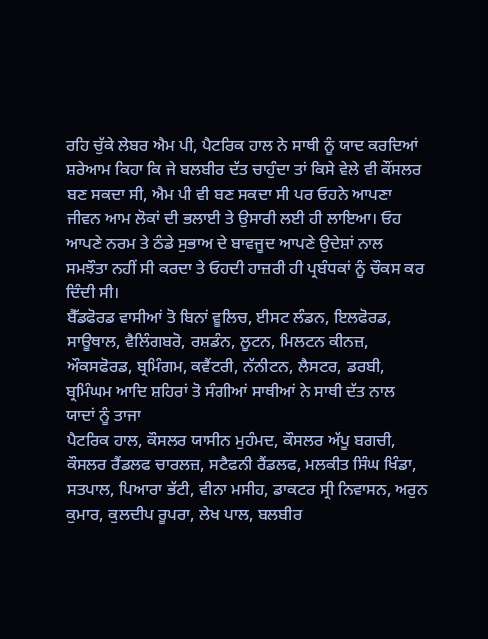ਰਹਿ ਚੁੱਕੇ ਲੇਬਰ ਐਮ ਪੀ, ਪੈਟਰਿਕ ਹਾਲ ਨੇ ਸਾਥੀ ਨੂੰ ਯਾਦ ਕਰਦਿਆਂ ਸ਼ਰੇਆਮ ਕਿਹਾ ਕਿ ਜੇ ਬਲਬੀਰ ਦੱਤ ਚਾਹੁੰਦਾ ਤਾਂ ਕਿਸੇ ਵੇਲੇ ਵੀ ਕੌਂਸਲਰ ਬਣ ਸਕਦਾ ਸੀ, ਐਮ ਪੀ ਵੀ ਬਣ ਸਕਦਾ ਸੀ ਪਰ ਓਹਨੇ ਆਪਣਾ ਜੀਵਨ ਆਮ ਲੋਕਾਂ ਦੀ ਭਲਾਈ ਤੇ ਉਸਾਰੀ ਲਈ ਹੀ ਲਾਇਆ। ਓਹ ਆਪਣੇ ਨਰਮ ਤੇ ਠੰਡੇ ਸੁਭਾਅ ਦੇ ਬਾਵਜੂਦ ਆਪਣੇ ਉਦੇਸ਼ਾਂ ਨਾਲ ਸਮਝੌਤਾ ਨਹੀਂ ਸੀ ਕਰਦਾ ਤੇ ਓਹਦੀ ਹਾਜ਼ਰੀ ਹੀ ਪ੍ਰਬੰਧਕਾਂ ਨੂੰ ਚੌਕਸ ਕਰ ਦਿੰਦੀ ਸੀ।
ਬੈੱਡਫੋਰਡ ਵਾਸੀਆਂ ਤੋ ਬਿਨਾਂ ਵੂਲਿਚ, ਈਸਟ ਲੰਡਨ, ਇਲਫੋਰਡ, ਸਾਊਥਾਲ, ਵੈਲਿੰਗਬਰੋ, ਰਸ਼ਡੰਨ, ਲੂਟਨ, ਮਿਲਟਨ ਕੀਨਜ਼, ਔਕਸਫੋਰਡ, ਬ੍ਰਮਿੰਗਮ, ਕਵੈਂਟਰੀ, ਨੱਨੀਟਨ, ਲੈਸਟਰ, ਡਰਬੀ, ਬ੍ਰਮਿੰਘਮ ਆਦਿ ਸ਼ਹਿਰਾਂ ਤੋ ਸੰਗੀਆਂ ਸਾਥੀਆਂ ਨੇ ਸਾਥੀ ਦੱਤ ਨਾਲ ਯਾਦਾਂ ਨੂੰ ਤਾਜਾ
ਪੈਟਰਿਕ ਹਾਲ, ਕੌਸਲਰ ਯਾਸੀਨ ਮੁਹੰਮਦ, ਕੌਸਲਰ ਅੱਪੂ ਬਗਚੀ, ਕੌਸਲਰ ਰੈਂਡਲਫ ਚਾਰਲਜ਼, ਸਟੈਫਨੀ ਰੈਂਡਲਫ, ਮਲਕੀਤ ਸਿੰਘ ਖਿੰਡਾ, ਸਤਪਾਲ, ਪਿਆਰਾ ਭੱਟੀ, ਵੀਨਾ ਮਸੀਹ, ਡਾਕਟਰ ਸ੍ਰੀ ਨਿਵਾਸਨ, ਅਰੁਨ ਕੁਮਾਰ, ਕੁਲਦੀਪ ਰੂਪਰਾ, ਲੇਖ ਪਾਲ, ਬਲਬੀਰ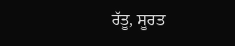ਰੱਤੂ, ਸੂਰਤ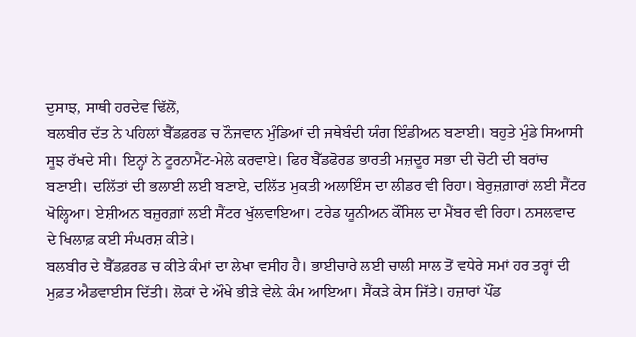ਦੁਸਾਝ, ਸਾਥੀ ਹਰਦੇਵ ਢਿੱਲੋਂ,
ਬਲਬੀਰ ਦੱਤ ਨੇ ਪਹਿਲਾਂ ਬੈੱਡਫ਼ਰਡ ਚ ਨੌਜਵਾਨ ਮੁੰਡਿਆਂ ਦੀ ਜਥੇਬੰਦੀ ਯੰਗ ਇੰਡੀਅਨ ਬਣਾਈ। ਬਹੁਤੇ ਮੁੰਡੇ ਸਿਆਸੀ ਸੂਝ ਰੱਖਦੇ ਸੀ। ਇਨ੍ਹਾਂ ਨੇ ਟੂਰਨਾਮੈਂਟ-ਮੇਲੇ ਕਰਵਾਏ। ਫਿਰ ਬੈੱਡਫੋਰਡ ਭਾਰਤੀ ਮਜ਼ਦੂਰ ਸਭਾ ਦੀ ਚੋਟੀ ਦੀ ਬਰਾਂਚ ਬਣਾਈ। ਦਲਿੱਤਾਂ ਦੀ ਭਲਾਈ ਲਈ ਬਣਾਏ, ਦਲਿੱਤ ਮੁਕਤੀ ਅਲਾਇੰਸ ਦਾ ਲੀਡਰ ਵੀ ਰਿਹਾ। ਬੇਰੁਜ਼ਗ਼ਾਰਾਂ ਲਈ ਸੈਂਟਰ ਖੋਲ੍ਹਿਆ। ਏਸ਼ੀਅਨ ਬਜ਼ੁਰਗ਼ਾਂ ਲਈ ਸੈਂਟਰ ਖੁੱਲਵਾਇਆ। ਟਰੇਡ ਯੂਨੀਅਨ ਕੌਂਸਿਲ ਦਾ ਮੈਂਬਰ ਵੀ ਰਿਹਾ। ਨਸਲਵਾਦ ਦੇ ਖਿਲਾਫ਼ ਕਈ ਸੰਘਰਸ਼ ਕੀਤੇ।
ਬਲਬੀਰ ਦੇ ਬੈੱਡਫ਼ਰਡ ਚ ਕੀਤੇ ਕੰਮਾਂ ਦਾ ਲੇਖਾ ਵਸੀਹ ਹੈ। ਭਾਈਚਾਰੇ ਲਈ ਚਾਲੀ ਸਾਲ ਤੋਂ ਵਧੇਰੇ ਸਮਾਂ ਹਰ ਤਰ੍ਹਾਂ ਦੀ ਮੁਫ਼ਤ ਐਡਵਾਈਸ ਦਿੱਤੀ। ਲੋਕਾਂ ਦੇ ਔਖੇ ਭੀੜੇ ਵੇਲ਼ੇ ਕੰਮ ਆਇਆ। ਸੈਂਕੜੇ ਕੇਸ ਜਿੱਤੇ। ਹਜ਼ਾਰਾਂ ਪੌਂਡ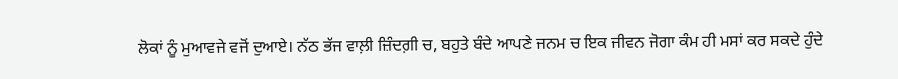ਲੋਕਾਂ ਨੂੰ ਮੁਆਵਜੇ ਵਜੋਂ ਦੁਆਏ। ਨੱਠ ਭੱਜ ਵਾਲ਼ੀ ਜ਼ਿੰਦਗ਼ੀ ਚ, ਬਹੁਤੇ ਬੰਦੇ ਆਪਣੇ ਜਨਮ ਚ ਇਕ ਜੀਵਨ ਜੋਗਾ ਕੰਮ ਹੀ ਮਸਾਂ ਕਰ ਸਕਦੇ ਹੁੰਦੇ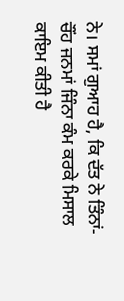ਨੇ। ਸਮਾਂ ਗੁਆਹ ਹੈ, ਕਿ ਦੱਤ ਨੇ ਤਿੰਨਾਂ-ਚੌਂਹ ਜਨਮਾਂ ਜਿੰਨਾ ਕੰਮ ਕਰਕੇ ਮਿਸਾਲ ਕਾਇਮ ਕੀਤੀ ਹੈ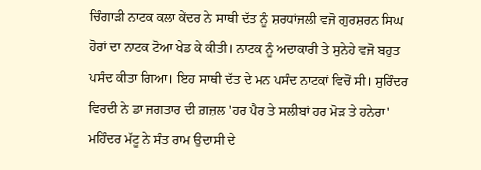ਚਿੰਗਾੜੀ ਨਾਟਕ ਕਲਾ ਕੇਂਦਰ ਨੇ ਸਾਥੀ ਦੱਤ ਨੂੰ ਸ਼ਰਧਾਂਜਲੀ ਵਜੋ ਗੁਰਸ਼ਰਨ ਸਿਘ ਹੋਰਾਂ ਦਾ ਨਾਟਕ ਟੋਆ ਖੇਡ ਕੇ ਕੀਤੀ। ਨਾਟਕ ਨੂੰ ਅਦਾਕਾਰੀ ਤੇ ਸੁਨੇਹੇ ਵਜੋ ਬਹੁਤ ਪਸੰਦ ਕੀਤਾ ਗਿਆ। ਇਹ ਸਾਥੀ ਦੱਤ ਦੇ ਮਨ ਪਸੰਦ ਨਾਟਕਾਂ ਵਿਚੋਂ ਸੀ। ਸੁਰਿੰਦਰ ਵਿਰਦੀ ਨੇ ਡਾ ਜਗਤਾਰ ਦੀ ਗ਼ਜ਼ਲ 'ਹਰ ਪੈਰ ਤੇ ਸਲੀਬਾਂ ਹਰ ਮੋੜ ਤੇ ਹਨੇਰਾ' ਮਹਿੰਦਰ ਮੱਟੂ ਨੇ ਸੰਤ ਰਾਮ ਉਦਾਸੀ ਦੇ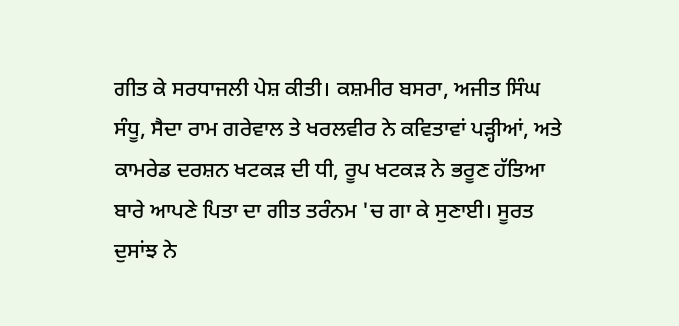ਗੀਤ ਕੇ ਸਰਧਾਜਲੀ ਪੇਸ਼ ਕੀਤੀ। ਕਸ਼ਮੀਰ ਬਸਰਾ, ਅਜੀਤ ਸਿੰਘ ਸੰਧੂ, ਸੈਦਾ ਰਾਮ ਗਰੇਵਾਲ ਤੇ ਖਰਲਵੀਰ ਨੇ ਕਵਿਤਾਵਾਂ ਪੜ੍ਹੀਆਂ, ਅਤੇ ਕਾਮਰੇਡ ਦਰਸ਼ਨ ਖਟਕੜ ਦੀ ਧੀ, ਰੂਪ ਖਟਕੜ ਨੇ ਭਰੂਣ ਹੱਤਿਆ ਬਾਰੇ ਆਪਣੇ ਪਿਤਾ ਦਾ ਗੀਤ ਤਰੰਨਮ 'ਚ ਗਾ ਕੇ ਸੁਣਾਈ। ਸੂਰਤ ਦੁਸਾਂਝ ਨੇ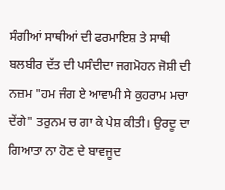ਸੰਗੀਆਂ ਸਾਥੀਆਂ ਦੀ ਫਰਮਾਇਸ਼ ਤੇ ਸਾਥੀ ਬਲਬੀਰ ਦੱਤ ਦੀ ਪਸੰਦੀਦਾ ਜਗਮੋਹਨ ਜੋਸ਼ੀ ਦੀ ਨਜ਼ਮ "ਹਮ ਜੰਗ ਏ ਆਵਾਮੀ ਸੇ ਕੁਹਰਾਮ ਮਚਾ ਦੇਂਗੇ" ਤਰੁਨਮ ਚ ਗਾ ਕੇ ਪੇਸ਼ ਕੀਤੀ। ਉਰਦੂ ਦਾ ਗਿਆਤਾ ਨਾ ਹੋਣ ਦੇ ਬਾਵਜੂਦ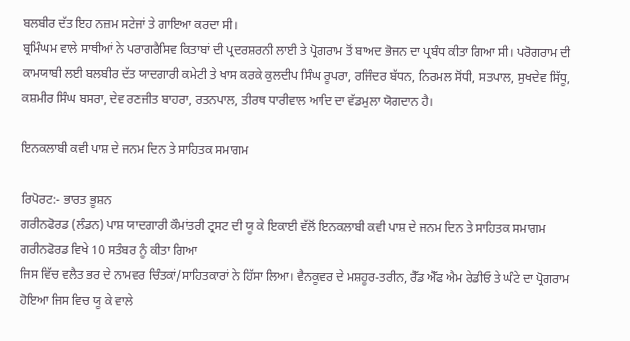ਬਲਬੀਰ ਦੱਤ ਇਹ ਨਜ਼ਮ ਸਟੇਜਾਂ ਤੇ ਗਾਇਆ ਕਰਦਾ ਸੀ।
ਬ੍ਰਮਿੰਘਮ ਵਾਲੇ ਸਾਥੀਆਂ ਨੇ ਪਰਾਗਰੈਸਿਵ ਕਿਤਾਬਾਂ ਦੀ ਪ੍ਰਦਰਸ਼ਰਨੀ ਲਾਈ ਤੇ ਪ੍ਰੋਗਰਾਮ ਤੋਂ ਬਾਅਦ ਭੋਜਨ ਦਾ ਪ੍ਰਬੰਧ ਕੀਤਾ ਗਿਆ ਸੀ। ਪਰੋਗਰਾਮ ਦੀ ਕਾਮਯਾਬੀ ਲਈ ਬਲਬੀਰ ਦੱਤ ਯਾਦਗਾਰੀ ਕਮੇਟੀ ਤੇ ਖਾਸ ਕਰਕੇ ਕੁਲਦੀਪ ਸਿੰਘ ਰੂਪਰਾ, ਰਜਿੰਦਰ ਬੱਧਨ, ਨਿਰਮਲ ਸੋਂਧੀ, ਸਤਪਾਲ, ਸੁਖਦੇਵ ਸਿੱਧੂ, ਕਸ਼ਮੀਰ ਸਿੰਘ ਬਸਰਾ, ਦੇਵ ਰਣਜੀਤ ਬਾਹਰਾ, ਰਤਨਪਾਲ, ਤੀਰਥ ਧਾਰੀਵਾਲ ਆਦਿ ਦਾ ਵੱਡਮੁਲਾ ਯੋਗਦਾਨ ਹੈ।

ਇਨਕਲਾਬੀ ਕਵੀ ਪਾਸ਼ ਦੇ ਜਨਮ ਦਿਨ ਤੇ ਸਾਹਿਤਕ ਸਮਾਗਮ

ਰਿਪੋਰਟ:- ਭਾਰਤ ਭੂਸ਼ਨ
ਗਰੀਨਫੋਰਡ (ਲੰਡਨ) ਪਾਸ਼ ਯਾਦਗਾਰੀ ਕੌਮਾਂਤਰੀ ਟ੍ਰਸਟ ਦੀ ਯੂ ਕੇ ਇਕਾਈ ਵੱਲੋਂ ਇਨਕਲਾਬੀ ਕਵੀ ਪਾਸ਼ ਦੇ ਜਨਮ ਦਿਨ ਤੇ ਸਾਹਿਤਕ ਸਮਾਗਮ ਗਰੀਨਫੋਰਡ ਵਿਖੇ 10 ਸਤੰਬਰ ਨੂੰ ਕੀਤਾ ਗਿਆ
ਜਿਸ ਵਿੱਚ ਵਲੈਤ ਭਰ ਦੇ ਨਾਮਵਰ ਚਿੰਤਕਾਂ/ਸਾਹਿਤਕਾਰਾਂ ਨੇ ਹਿੱਸਾ ਲਿਆ। ਵੈਨਕੂਵਰ ਦੇ ਮਸ਼ਹੂਰ-ਤਰੀਨ, ਰੈੱਡ ਐੱਫ ਐਮ ਰੇਡੀਓ ਤੇ ਘੰਟੇ ਦਾ ਪ੍ਰੋਗਰਾਮ ਹੋਇਆ ਜਿਸ ਵਿਚ ਯੂ ਕੇ ਵਾਲੇ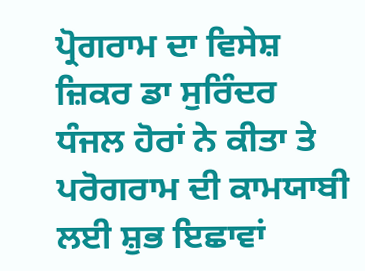ਪ੍ਰੋਗਰਾਮ ਦਾ ਵਿਸੇਸ਼ ਜ਼ਿਕਰ ਡਾ ਸੁਰਿੰਦਰ ਧੰਜਲ ਹੋਰਾਂ ਨੇ ਕੀਤਾ ਤੇ ਪਰੋਗਰਾਮ ਦੀ ਕਾਮਯਾਬੀ ਲਈ ਸ਼ੁਭ ਇਛਾਵਾਂ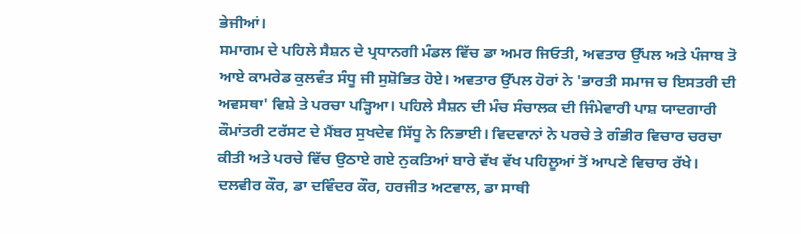ਭੇਜੀਆਂ।
ਸਮਾਗਮ ਦੇ ਪਹਿਲੇ ਸੈਸ਼ਨ ਦੇ ਪ੍ਰਧਾਨਗੀ ਮੰਡਲ ਵਿੱਚ ਡਾ ਅਮਰ ਜਿਓਤੀ, ਅਵਤਾਰ ਉੱਪਲ ਅਤੇ ਪੰਜਾਬ ਤੋ ਆਏ ਕਾਮਰੇਡ ਕੁਲਵੰਤ ਸੰਧੂ ਜੀ ਸੁਸ਼ੋਭਿਤ ਹੋਏ। ਅਵਤਾਰ ਉੱਪਲ ਹੋਰਾਂ ਨੇ 'ਭਾਰਤੀ ਸਮਾਜ ਚ ਇਸਤਰੀ ਦੀ ਅਵਸਥਾ' ਵਿਸ਼ੇ ਤੇ ਪਰਚਾ ਪੜ੍ਹਿਆ। ਪਹਿਲੇ ਸੈਸ਼ਨ ਦੀ ਮੰਚ ਸੰਚਾਲਕ ਦੀ ਜਿੰਮੇਵਾਰੀ ਪਾਸ਼ ਯਾਦਗਾਰੀ ਕੌਮਾਂਤਰੀ ਟਰੱਸਟ ਦੇ ਮੈਂਬਰ ਸੁਖਦੇਵ ਸਿੱਧੂ ਨੇ ਨਿਭਾਈ। ਵਿਦਵਾਨਾਂ ਨੇ ਪਰਚੇ ਤੇ ਗੰਭੀਰ ਵਿਚਾਰ ਚਰਚਾ ਕੀਤੀ ਅਤੇ ਪਰਚੇ ਵਿੱਚ ਉਠਾਏ ਗਏ ਨੁਕਤਿਆਂ ਬਾਰੇ ਵੱਖ ਵੱਖ ਪਹਿਲੂਆਂ ਤੋਂ ਆਪਣੇ ਵਿਚਾਰ ਰੱਖੇ। ਦਲਵੀਰ ਕੌਰ, ਡਾ ਦਵਿੰਦਰ ਕੌਰ, ਹਰਜੀਤ ਅਟਵਾਲ, ਡਾ ਸਾਥੀ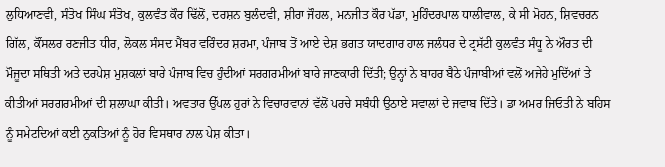ਲੁਧਿਆਣਵੀ, ਸੰਤੋਖ ਸਿੰਘ ਸੰਤੋਖ, ਕੁਲਵੰਤ ਕੌਰ ਢਿੱਲੋਂ, ਦਰਸ਼ਨ ਬੁਲੰਦਵੀ, ਸ਼ੀਰਾ ਜੌਹਲ, ਮਨਜੀਤ ਕੌਰ ਪੱਡਾ, ਮੁਹਿੰਦਰਪਾਲ ਧਾਲੀਵਾਲ, ਕੇ ਸੀ ਮੋਹਨ, ਸ਼ਿਵਚਰਨ ਗਿੱਲ, ਕੌਂਸਲਰ ਰਣਜੀਤ ਧੀਰ, ਲੋਕਲ ਸੰਸਦ ਮੈਂਬਰ ਵਰਿੰਦਰ ਸ਼ਰਮਾ, ਪੰਜਾਬ ਤੋਂ ਆਏ ਦੇਸ਼ ਭਗਤ ਯਾਦਗਾਰ ਹਾਲ ਜਲੰਧਰ ਦੇ ਟ੍ਰਸੱਟੀ ਕੁਲਵੰਤ ਸੰਧੂ ਨੇ ਔਰਤ ਦੀ ਮੌਜੂਦਾ ਸਥਿਤੀ ਅਤੇ ਦਰਪੇਸ਼ ਮੁਸ਼ਕਲਾਂ ਬਾਰੇ ਪੰਜਾਬ ਵਿਚ ਹੁੰਦੀਆਂ ਸਰਗਰਮੀਆਂ ਬਾਰੇ ਜਾਣਕਾਰੀ ਦਿੱਤੀ; ਉਨ੍ਹਾਂ ਨੇ ਬਾਹਰ ਬੈਠੇ ਪੰਜਾਬੀਆਂ ਵਲੋਂ ਅਜੇਹੇ ਮੁਦਿੱਆਂ ਤੇ ਕੀਤੀਆਂ ਸਰਗਰਮੀਆਂ ਦੀ ਸ਼ਲਾਘਾ ਕੀਤੀ। ਅਵਤਾਰ ਉੱਪਲ ਹੁਰਾਂ ਨੇ ਵਿਚਾਰਵਾਨਾਂ ਵੱਲੋਂ ਪਰਚੇ ਸਬੰਧੀ ਉਠਾਏ ਸਵਾਲਾਂ ਦੇ ਜਵਾਬ ਦਿੱਤੇ। ਡਾ ਅਮਰ ਜਿਓਤੀ ਨੇ ਬਹਿਸ ਨੂੰ ਸਮੇਟਦਿਆਂ ਕਈ ਨੁਕਤਿਆਂ ਨੂੰ ਹੋਰ ਵਿਸਥਾਰ ਨਾਲ ਪੇਸ਼ ਕੀਤਾ।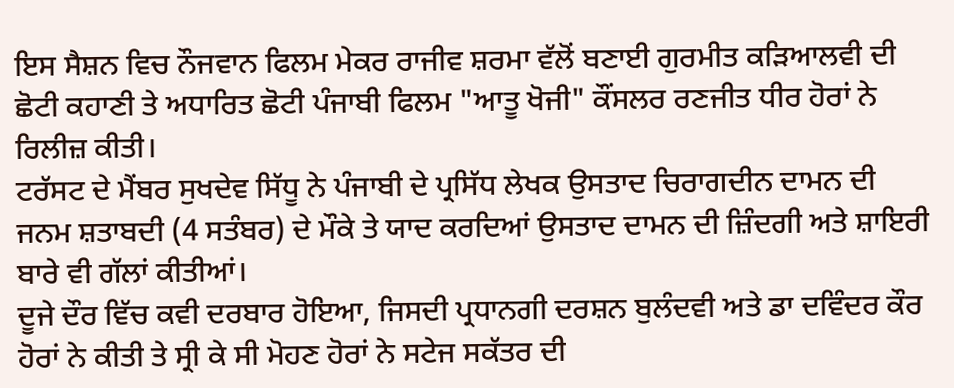ਇਸ ਸੈਸ਼ਨ ਵਿਚ ਨੌਜਵਾਨ ਫਿਲਮ ਮੇਕਰ ਰਾਜੀਵ ਸ਼ਰਮਾ ਵੱਲੋਂ ਬਣਾਈ ਗੁਰਮੀਤ ਕੜਿਆਲਵੀ ਦੀ ਛੋਟੀ ਕਹਾਣੀ ਤੇ ਅਧਾਰਿਤ ਛੋਟੀ ਪੰਜਾਬੀ ਫਿਲਮ "ਆਤੂ ਖੋਜੀ" ਕੌਂਸਲਰ ਰਣਜੀਤ ਧੀਰ ਹੋਰਾਂ ਨੇ ਰਿਲੀਜ਼ ਕੀਤੀ।
ਟਰੱਸਟ ਦੇ ਮੈਂਬਰ ਸੁਖਦੇਵ ਸਿੱਧੂ ਨੇ ਪੰਜਾਬੀ ਦੇ ਪ੍ਰਸਿੱਧ ਲੇਖਕ ਉਸਤਾਦ ਚਿਰਾਗਦੀਨ ਦਾਮਨ ਦੀ ਜਨਮ ਸ਼ਤਾਬਦੀ (4 ਸਤੰਬਰ) ਦੇ ਮੌਕੇ ਤੇ ਯਾਦ ਕਰਦਿਆਂ ਉਸਤਾਦ ਦਾਮਨ ਦੀ ਜ਼ਿੰਦਗੀ ਅਤੇ ਸ਼ਾਇਰੀ ਬਾਰੇ ਵੀ ਗੱਲਾਂ ਕੀਤੀਆਂ।
ਦੂਜੇ ਦੌਰ ਵਿੱਚ ਕਵੀ ਦਰਬਾਰ ਹੋਇਆ, ਜਿਸਦੀ ਪ੍ਰਧਾਨਗੀ ਦਰਸ਼ਨ ਬੁਲੰਦਵੀ ਅਤੇ ਡਾ ਦਵਿੰਦਰ ਕੌਰ ਹੋਰਾਂ ਨੇ ਕੀਤੀ ਤੇ ਸ੍ਰੀ ਕੇ ਸੀ ਮੋਹਣ ਹੋਰਾਂ ਨੇ ਸਟੇਜ ਸਕੱਤਰ ਦੀ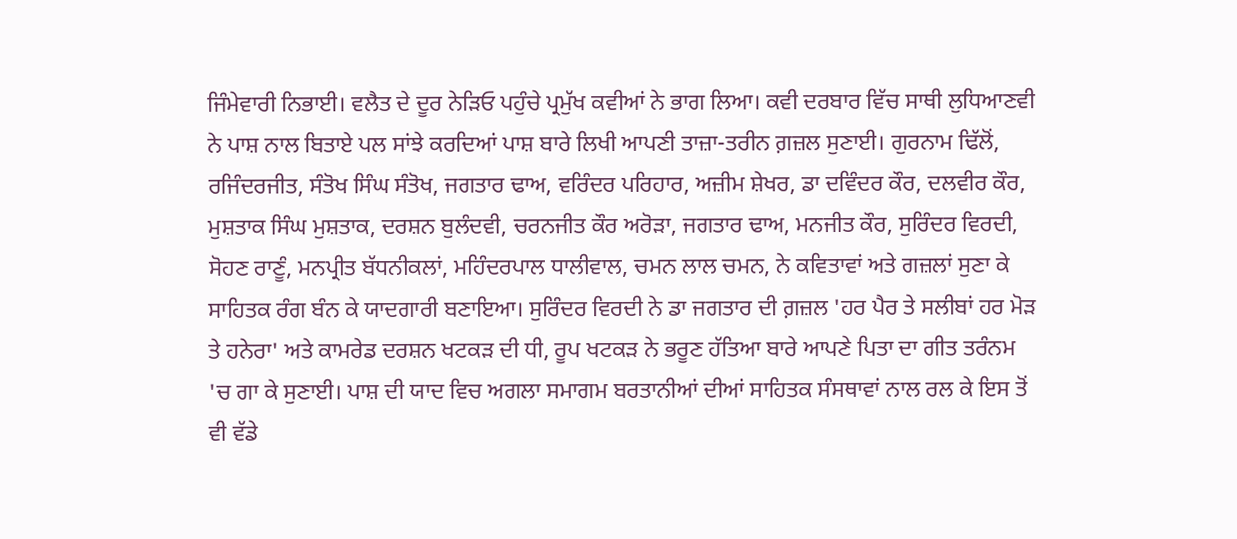ਜਿੰਮੇਵਾਰੀ ਨਿਭਾਈ। ਵਲੈਤ ਦੇ ਦੂਰ ਨੇੜਿਓ ਪਹੁੰਚੇ ਪ੍ਰਮੁੱਖ ਕਵੀਆਂ ਨੇ ਭਾਗ ਲਿਆ। ਕਵੀ ਦਰਬਾਰ ਵਿੱਚ ਸਾਥੀ ਲੁਧਿਆਣਵੀ ਨੇ ਪਾਸ਼ ਨਾਲ ਬਿਤਾਏ ਪਲ ਸਾਂਝੇ ਕਰਦਿਆਂ ਪਾਸ਼ ਬਾਰੇ ਲਿਖੀ ਆਪਣੀ ਤਾਜ਼ਾ-ਤਰੀਨ ਗ਼ਜ਼ਲ ਸੁਣਾਈ। ਗੁਰਨਾਮ ਢਿੱਲੋਂ, ਰਜਿੰਦਰਜੀਤ, ਸੰਤੋਖ ਸਿੰਘ ਸੰਤੋਖ, ਜਗਤਾਰ ਢਾਅ, ਵਰਿੰਦਰ ਪਰਿਹਾਰ, ਅਜ਼ੀਮ ਸ਼ੇਖਰ, ਡਾ ਦਵਿੰਦਰ ਕੌਰ, ਦਲਵੀਰ ਕੌਰ, ਮੁਸ਼ਤਾਕ ਸਿੰਘ ਮੁਸ਼ਤਾਕ, ਦਰਸ਼ਨ ਬੁਲੰਦਵੀ, ਚਰਨਜੀਤ ਕੌਰ ਅਰੋੜਾ, ਜਗਤਾਰ ਢਾਅ, ਮਨਜੀਤ ਕੌਰ, ਸੁਰਿੰਦਰ ਵਿਰਦੀ, ਸੋਹਣ ਰਾਣੂੰ, ਮਨਪ੍ਰੀਤ ਬੱਧਨੀਕਲਾਂ, ਮਹਿੰਦਰਪਾਲ ਧਾਲੀਵਾਲ, ਚਮਨ ਲਾਲ ਚਮਨ, ਨੇ ਕਵਿਤਾਵਾਂ ਅਤੇ ਗਜ਼ਲਾਂ ਸੁਣਾ ਕੇ ਸਾਹਿਤਕ ਰੰਗ ਬੰਨ ਕੇ ਯਾਦਗਾਰੀ ਬਣਾਇਆ। ਸੁਰਿੰਦਰ ਵਿਰਦੀ ਨੇ ਡਾ ਜਗਤਾਰ ਦੀ ਗ਼ਜ਼ਲ 'ਹਰ ਪੈਰ ਤੇ ਸਲੀਬਾਂ ਹਰ ਮੋੜ ਤੇ ਹਨੇਰਾ' ਅਤੇ ਕਾਮਰੇਡ ਦਰਸ਼ਨ ਖਟਕੜ ਦੀ ਧੀ, ਰੂਪ ਖਟਕੜ ਨੇ ਭਰੂਣ ਹੱਤਿਆ ਬਾਰੇ ਆਪਣੇ ਪਿਤਾ ਦਾ ਗੀਤ ਤਰੰਨਮ 'ਚ ਗਾ ਕੇ ਸੁਣਾਈ। ਪਾਸ਼ ਦੀ ਯਾਦ ਵਿਚ ਅਗਲਾ ਸਮਾਗਮ ਬਰਤਾਨੀਆਂ ਦੀਆਂ ਸਾਹਿਤਕ ਸੰਸਥਾਵਾਂ ਨਾਲ ਰਲ ਕੇ ਇਸ ਤੋਂ ਵੀ ਵੱਡੇ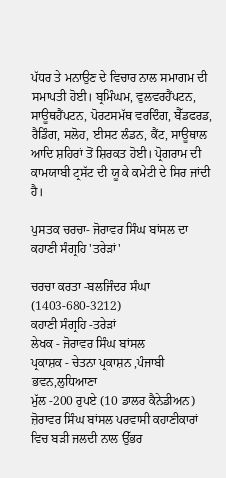ਪੱਧਰ ਤੇ ਮਨਾਉਣ ਦੇ ਵਿਚਾਰ ਨਾਲ ਸਮਾਗਮ ਦੀ ਸਮਾਪਤੀ ਹੋਈ। ਬ੍ਰਮਿੰਘਮ, ਵੁਲਵਰਹੈਂਪਟਨ, ਸਾਊਥਹੈਂਪਟਨ, ਪੋਰਟਸਮੱਥ ਵਰਦਿੰਗ, ਬੈੱਡਫਰਡ, ਰੈਡਿੰਗ, ਸਲੋਹ, ਈਸਟ ਲੰਡਨ, ਕੈਂਟ, ਸਾਊਥਾਲ ਆਦਿ ਸ਼ਹਿਰਾਂ ਤੋਂ ਸ਼ਿਰਕਤ ਹੋਈ। ਪ੍ਰੋਗਰਾਮ ਦੀ ਕਾਮਯਾਬੀ ਟ੍ਰਸੱਟ ਦੀ ਯੂ ਕੇ ਕਮੇਟੀ ਦੇ ਸਿਰ ਜਾਂਦੀ ਹੈ।

ਪੁਸਤਕ ਚਰਚਾ- ਜੋਰਾਵਰ ਸਿੰਘ ਬਾਂਸਲ ਦਾ ਕਹਾਣੀ ਸੰਗ੍ਰਹਿ 'ਤਰੇੜਾਂ'

ਚਰਚਾ ਕਰਤਾ -ਬਲਜਿੰਦਰ ਸੰਘਾ (1403-680-3212)
ਕਹਾਣੀ ਸੰਗ੍ਰਹਿ -ਤਰੇੜਾਂ
ਲੇਖਕ - ਜੋਰਾਵਰ ਸਿੰਘ ਬਾਂਸਲ
ਪ੍ਰਕਾਸ਼ਕ - ਚੇਤਨਾ ਪ੍ਰਕਾਸ਼ਨ ,ਪੰਜਾਬੀ ਭਵਨ,ਲੁਧਿਆਣਾ
ਮੁੱਲ -200 ਰੁਪਏ (10 ਡਾਲਰ ਕੈਨੇਡੀਅਨ)
ਜ਼ੋਰਾਵਰ ਸਿੰਘ ਬਾਂਸਲ ਪਰਵਾਸੀ ਕਹਾਣੀਕਾਰਾਂ ਵਿਚ ਬੜੀ ਜਲਦੀ ਨਾਲ ਉੱਭਰ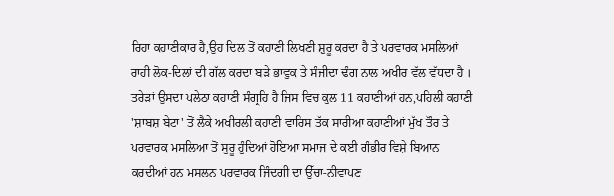ਰਿਹਾ ਕਹਾਣੀਕਾਰ ਹੈ,ਉਹ ਦਿਲ ਤੋਂ ਕਹਾਣੀ ਲਿਖਣੀ ਸ਼ੁਰੂ ਕਰਦਾ ਹੈ ਤੇ ਪਰਵਾਰਕ ਮਸਲਿਆਂ
ਰਾਹੀ ਲੋਕ-ਦਿਲਾਂ ਦੀ ਗੱਲ ਕਰਦਾ ਬੜੇ ਭਾਵੁਕ ਤੇ ਸੰਜੀਦਾ ਢੰਗ ਨਾਲ ਅਖੀਰ ਵੱਲ ਵੱਧਦਾ ਹੈ । ਤਰੇੜਾਂ ਉਸਦਾ ਪਲੇਠਾ ਕਹਾਣੀ ਸੰਗ੍ਰਹਿ ਹੈ ਜਿਸ ਵਿਚ ਕੁਲ 11 ਕਹਾਣੀਆਂ ਹਨ,ਪਹਿਲੀ ਕਹਾਣੀ 'ਸ਼ਾਬਸ਼ ਬੇਟਾ' ਤੋਂ ਲੈਕੇ ਅਖੀਰਲੀ ਕਹਾਣੀ ਵਾਰਿਸ ਤੱਕ ਸਾਰੀਆ ਕਹਾਣੀਆਂ ਮੁੱਖ ਤੌਰ ਤੇ ਪਰਵਾਰਕ ਮਸਲਿਆ ਤੋਂ ਸੁਰੂ ਹੁੰਦਿਆਂ ਹੋਇਆ ਸਮਾਜ ਦੇ ਕਈ ਗੰਭੀਰ ਵਿਸ਼ੇ ਬਿਆਨ ਕਰਦੀਆਂ ਹਨ ਮਸਲਨ ਪਰਵਾਰਕ ਜਿੰਦਗੀ ਦਾ ਉੱਚਾ-ਨੀਵਾਪਣ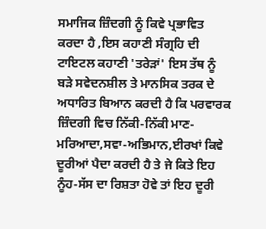ਸਮਾਜਿਕ ਜ਼ਿੰਦਗੀ ਨੂੰ ਕਿਵੇ ਪ੍ਰਭਾਵਿਤ ਕਰਦਾ ਹੈ ,ਇਸ ਕਹਾਣੀ ਸੰਗ੍ਰਹਿ ਦੀ ਟਾਇਟਲ ਕਹਾਣੀ 'ਤਰੇੜਾਂ' ਇਸ ਤੱਥ ਨੂੰ ਬੜੇ ਸਵੇਦਨਸ਼ੀਲ ਤੇ ਮਾਨਸਿਕ ਤਰਕ ਦੇ ਅਧਾਰਿਤ ਬਿਆਨ ਕਰਦੀ ਹੈ ਕਿ ਪਰਵਾਰਕ ਜ਼ਿੰਦਗੀ ਵਿਚ ਨਿੱਕੀ-ਨਿੱਕੀ ਮਾਣ- ਮਰਿਆਦਾ,ਸਵਾ-ਅਭਿਮਾਨ,ਈਰਖਾਂ ਕਿਵੇ ਦੂਰੀਆਂ ਪੈਦਾ ਕਰਦੀ ਹੈ ਤੇ ਜੇ ਕਿਤੇ ਇਹ ਨੂੰਹ-ਸੱਸ ਦਾ ਰਿਸ਼ਤਾ ਹੋਵੇ ਤਾਂ ਇਹ ਦੂਰੀ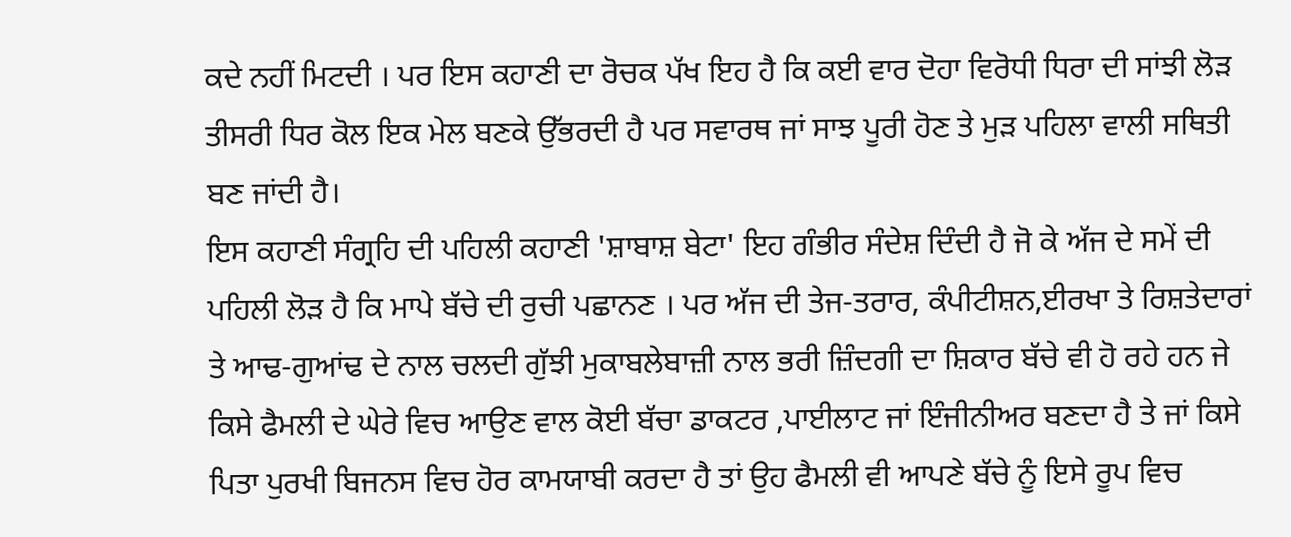ਕਦੇ ਨਹੀਂ ਮਿਟਦੀ । ਪਰ ਇਸ ਕਹਾਣੀ ਦਾ ਰੋਚਕ ਪੱਖ ਇਹ ਹੈ ਕਿ ਕਈ ਵਾਰ ਦੋਹਾ ਵਿਰੋਧੀ ਧਿਰਾ ਦੀ ਸਾਂਝੀ ਲੋੜ ਤੀਸਰੀ ਧਿਰ ਕੋਲ ਇਕ ਮੇਲ ਬਣਕੇ ਉੱਭਰਦੀ ਹੈ ਪਰ ਸਵਾਰਥ ਜਾਂ ਸਾਝ ਪੂਰੀ ਹੋਣ ਤੇ ਮੁੜ ਪਹਿਲਾ ਵਾਲੀ ਸਥਿਤੀ ਬਣ ਜਾਂਦੀ ਹੈ।
ਇਸ ਕਹਾਣੀ ਸੰਗ੍ਰਹਿ ਦੀ ਪਹਿਲੀ ਕਹਾਣੀ 'ਸ਼ਾਬਾਸ਼ ਬੇਟਾ' ਇਹ ਗੰਭੀਰ ਸੰਦੇਸ਼ ਦਿੰਦੀ ਹੈ ਜੋ ਕੇ ਅੱਜ ਦੇ ਸਮੇਂ ਦੀ ਪਹਿਲੀ ਲੋੜ ਹੈ ਕਿ ਮਾਪੇ ਬੱਚੇ ਦੀ ਰੁਚੀ ਪਛਾਨਣ । ਪਰ ਅੱਜ ਦੀ ਤੇਜ-ਤਰਾਰ, ਕੰਪੀਟੀਸ਼ਨ,ਈਰਖਾ ਤੇ ਰਿਸ਼ਤੇਦਾਰਾਂ ਤੇ ਆਢ-ਗੁਆਂਢ ਦੇ ਨਾਲ ਚਲਦੀ ਗੁੱਝੀ ਮੁਕਾਬਲੇਬਾਜ਼ੀ ਨਾਲ ਭਰੀ ਜ਼ਿੰਦਗੀ ਦਾ ਸ਼ਿਕਾਰ ਬੱਚੇ ਵੀ ਹੋ ਰਹੇ ਹਨ ਜੇ ਕਿਸੇ ਫੈਮਲੀ ਦੇ ਘੇਰੇ ਵਿਚ ਆਉਣ ਵਾਲ ਕੋਈ ਬੱਚਾ ਡਾਕਟਰ ,ਪਾਈਲਾਟ ਜਾਂ ਇੰਜੀਨੀਅਰ ਬਣਦਾ ਹੈ ਤੇ ਜਾਂ ਕਿਸੇ ਪਿਤਾ ਪੁਰਖੀ ਬਿਜਨਸ ਵਿਚ ਹੋਰ ਕਾਮਯਾਬੀ ਕਰਦਾ ਹੈ ਤਾਂ ਉਹ ਫੈਮਲੀ ਵੀ ਆਪਣੇ ਬੱਚੇ ਨੂੰ ਇਸੇ ਰੂਪ ਵਿਚ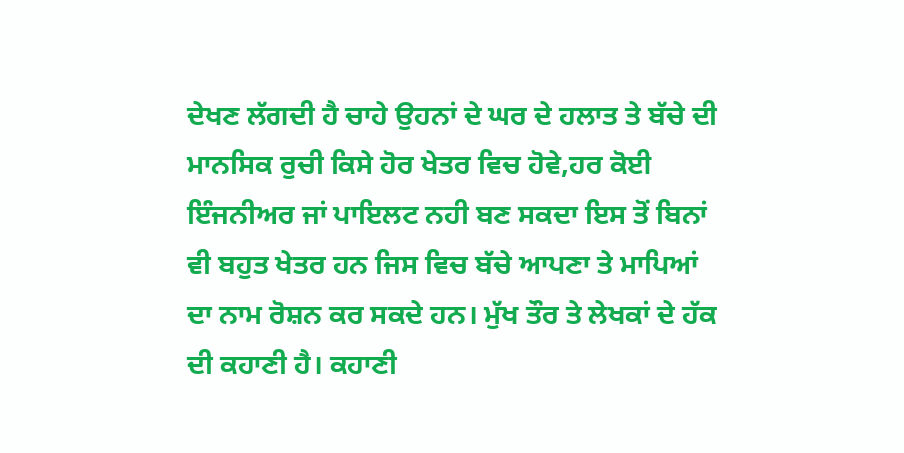ਦੇਖਣ ਲੱਗਦੀ ਹੈ ਚਾਹੇ ਉਹਨਾਂ ਦੇ ਘਰ ਦੇ ਹਲਾਤ ਤੇ ਬੱਚੇ ਦੀ ਮਾਨਸਿਕ ਰੁਚੀ ਕਿਸੇ ਹੋਰ ਖੇਤਰ ਵਿਚ ਹੋਵੇ,ਹਰ ਕੋਈ ਇੰਜਨੀਅਰ ਜਾਂ ਪਾਇਲਟ ਨਹੀ ਬਣ ਸਕਦਾ ਇਸ ਤੋਂ ਬਿਨਾਂ ਵੀ ਬਹੁਤ ਖੇਤਰ ਹਨ ਜਿਸ ਵਿਚ ਬੱਚੇ ਆਪਣਾ ਤੇ ਮਾਪਿਆਂ ਦਾ ਨਾਮ ਰੋਸ਼ਨ ਕਰ ਸਕਦੇ ਹਨ। ਮੁੱਖ ਤੌਰ ਤੇ ਲੇਖਕਾਂ ਦੇ ਹੱਕ ਦੀ ਕਹਾਣੀ ਹੈ। ਕਹਾਣੀ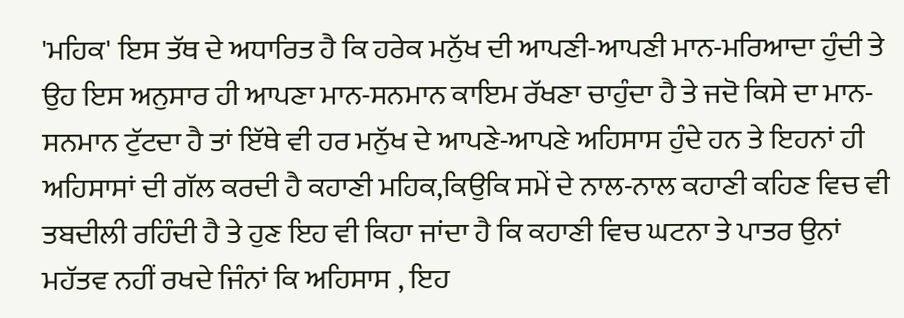'ਮਹਿਕ' ਇਸ ਤੱਥ ਦੇ ਅਧਾਰਿਤ ਹੈ ਕਿ ਹਰੇਕ ਮਨੁੱਖ ਦੀ ਆਪਣੀ-ਆਪਣੀ ਮਾਨ-ਮਰਿਆਦਾ ਹੁੰਦੀ ਤੇ ਉਹ ਇਸ ਅਨੁਸਾਰ ਹੀ ਆਪਣਾ ਮਾਨ-ਸਨਮਾਨ ਕਾਇਮ ਰੱਖਣਾ ਚਾਹੁੰਦਾ ਹੈ ਤੇ ਜਦੋ ਕਿਸੇ ਦਾ ਮਾਨ-ਸਨਮਾਨ ਟੁੱਟਦਾ ਹੈ ਤਾਂ ਇੱਥੇ ਵੀ ਹਰ ਮਨੁੱਖ ਦੇ ਆਪਣੇ-ਆਪਣੇ ਅਹਿਸਾਸ ਹੁੰਦੇ ਹਨ ਤੇ ਇਹਨਾਂ ਹੀ ਅਹਿਸਾਸਾਂ ਦੀ ਗੱਲ ਕਰਦੀ ਹੈ ਕਹਾਣੀ ਮਹਿਕ,ਕਿਉਕਿ ਸਮੇਂ ਦੇ ਨਾਲ-ਨਾਲ ਕਹਾਣੀ ਕਹਿਣ ਵਿਚ ਵੀ ਤਬਦੀਲੀ ਰਹਿੰਦੀ ਹੈ ਤੇ ਹੁਣ ਇਹ ਵੀ ਕਿਹਾ ਜਾਂਦਾ ਹੈ ਕਿ ਕਹਾਣੀ ਵਿਚ ਘਟਨਾ ਤੇ ਪਾਤਰ ਉਨਾਂ ਮਹੱਤਵ ਨਹੀਂ ਰਖਦੇ ਜਿੰਨਾਂ ਕਿ ਅਹਿਸਾਸ , ਇਹ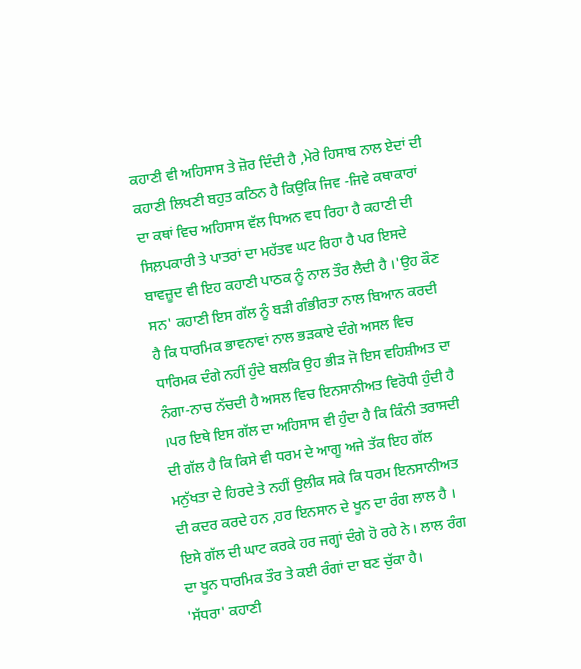ਕਹਾਣੀ ਵੀ ਅਹਿਸਾਸ ਤੇ ਜ਼ੋਰ ਦਿੰਦੀ ਹੈ ,ਮੇਰੇ ਹਿਸਾਬ ਨਾਲ ਏਦਾਂ ਦੀ ਕਹਾਣੀ ਲਿਖਣੀ ਬਹੁਤ ਕਠਿਨ ਹੈ ਕਿਉਕਿ ਜਿਵ -ਜਿਵੇ ਕਥਾਕਾਰਾਂ ਦਾ ਕਥਾਂ ਵਿਚ ਅਹਿਸਾਸ ਵੱਲ ਧਿਅਨ ਵਧ ਰਿਹਾ ਹੈ ਕਹਾਣੀ ਦੀ ਸਿਲ਼ਪਕਾਰੀ ਤੇ ਪਾਤਰਾਂ ਦਾ ਮਹੱਤਵ ਘਟ ਰਿਹਾ ਹੈ ਪਰ ਇਸਦੇ ਬਾਵਜ਼ੂਦ ਵੀ ਇਹ ਕਹਾਣੀ ਪਾਠਕ ਨੂੰ ਨਾਲ ਤੌਰ ਲੈਦੀ ਹੈ ।'ਉਹ ਕੌਣ ਸਨ' ਕਹਾਣੀ ਇਸ ਗੱਲ ਨੂੰ ਬੜੀ ਗੰਭੀਰਤਾ ਨਾਲ ਬਿਆਨ ਕਰਦੀ ਹੈ ਕਿ ਧਾਰਮਿਕ ਭਾਵਨਾਵਾਂ ਨਾਲ ਭੜਕਾਏ ਦੰਗੇ ਅਸਲ ਵਿਚ ਧਾਰਿਮਕ ਦੰਗੇ ਨਹੀਂ ਹੁੰਦੇ ਬਲਕਿ ਉਹ ਭੀੜ ਜੋ ਇਸ ਵਹਿਸ਼ੀਅਤ ਦਾ ਨੰਗਾ-ਨਾਚ ਨੱਚਦੀ ਹੈ ਅਸਲ ਵਿਚ ਇਨਸਾਨੀਅਤ ਵਿਰੋਧੀ ਹੁੰਦੀ ਹੈ ।ਪਰ ਇਥੇ ਇਸ ਗੱਲ ਦਾ ਅਹਿਸਾਸ ਵੀ ਹੁੰਦਾ ਹੈ ਕਿ ਕਿੰਨੀ ਤਰਾਸਦੀ ਦੀ ਗੱਲ ਹੈ ਕਿ ਕਿਸੇ ਵੀ ਧਰਮ ਦੇ ਆਗੂ ਅਜੇ ਤੱਕ ਇਹ ਗੱਲ ਮਨੁੱਖਤਾ ਦੇ ਹਿਰਦੇ ਤੇ ਨਹੀਂ ਉਲੀਕ ਸਕੇ ਕਿ ਧਰਮ ਇਨਸਾਨੀਅਤ ਦੀ ਕਦਰ ਕਰਦੇ ਹਨ ,ਹਰ ਇਨਸਾਨ ਦੇ ਖੂਨ ਦਾ ਰੰਗ ਲਾਲ ਹੈ । ਇਸੇ ਗੱਲ ਦੀ ਘਾਟ ਕਰਕੇ ਹਰ ਜਗ੍ਹਾਂ ਦੰਗੇ ਹੋ ਰਹੇ ਨੇ। ਲਾਲ ਰੰਗ ਦਾ ਖੂਨ ਧਾਰਮਿਕ ਤੌਰ ਤੇ ਕਈ ਰੰਗਾਂ ਦਾ ਬਣ ਚੁੱਕਾ ਹੈ।
'ਸੱਧਰਾ' ਕਹਾਣੀ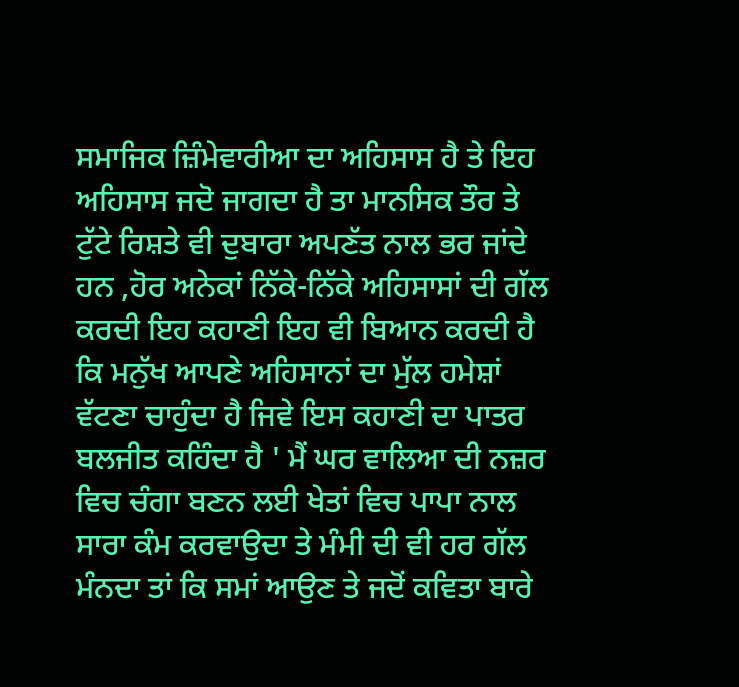ਸਮਾਜਿਕ ਜ਼ਿੰਮੇਵਾਰੀਆ ਦਾ ਅਹਿਸਾਸ ਹੈ ਤੇ ਇਹ ਅਹਿਸਾਸ ਜਦੋ ਜਾਗਦਾ ਹੈ ਤਾ ਮਾਨਸਿਕ ਤੌਰ ਤੇ ਟੁੱਟੇ ਰਿਸ਼ਤੇ ਵੀ ਦੁਬਾਰਾ ਅਪਣੱਤ ਨਾਲ ਭਰ ਜਾਂਦੇ ਹਨ ,ਹੋਰ ਅਨੇਕਾਂ ਨਿੱਕੇ-ਨਿੱਕੇ ਅਹਿਸਾਸਾਂ ਦੀ ਗੱਲ ਕਰਦੀ ਇਹ ਕਹਾਣੀ ਇਹ ਵੀ ਬਿਆਨ ਕਰਦੀ ਹੈ ਕਿ ਮਨੁੱਖ ਆਪਣੇ ਅਹਿਸਾਨਾਂ ਦਾ ਮੁੱਲ ਹਮੇਸ਼ਾਂ ਵੱਟਣਾ ਚਾਹੁੰਦਾ ਹੈ ਜਿਵੇ ਇਸ ਕਹਾਣੀ ਦਾ ਪਾਤਰ ਬਲਜੀਤ ਕਹਿੰਦਾ ਹੈ ' ਮੈਂ ਘਰ ਵਾਲਿਆ ਦੀ ਨਜ਼ਰ ਵਿਚ ਚੰਗਾ ਬਣਨ ਲਈ ਖੇਤਾਂ ਵਿਚ ਪਾਪਾ ਨਾਲ ਸਾਰਾ ਕੰਮ ਕਰਵਾਉਦਾ ਤੇ ਮੰਮੀ ਦੀ ਵੀ ਹਰ ਗੱਲ ਮੰਨਦਾ ਤਾਂ ਕਿ ਸਮਾਂ ਆਉਣ ਤੇ ਜਦੋਂ ਕਵਿਤਾ ਬਾਰੇ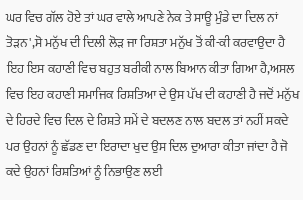ਘਰ ਵਿਚ ਗੱਲ ਹੋਏ ਤਾਂ ਘਰ ਵਾਲੇ ਆਪਣੇ ਨੇਕ ਤੇ ਸਾਊ ਮੁੰਡੇ ਦਾ ਦਿਲ ਨਾਂ ਤੋੜਨ',ਸੋ ਮਨੁੱਖ ਦੀ ਦਿਲੀ ਲੋੜ ਜਾ ਰਿਸ਼ਤਾ ਮਨੁੱਖ ਤੋਂ ਕੀ-ਕੀ ਕਰਵਾਉਦਾ ਹੈ ਇਹ ਇਸ ਕਹਾਣੀ ਵਿਚ ਬਹੁਤ ਬਰੀਕੀ ਨਾਲ ਬਿਆਨ ਕੀਤਾ ਗਿਆ ਹੈ,ਅਸਲ ਵਿਚ ਇਹ ਕਹਾਣੀ ਸਮਾਜਿਕ ਰਿਸ਼ਤਿਆ ਦੇ ਉਸ ਪੱਖ ਦੀ ਕਹਾਣੀ ਹੈ ਜਦੋਂ ਮਨੁੱਖ ਦੇ ਹਿਰਦੇ ਵਿਚ ਦਿਲ ਦੇ ਰਿਸ਼ਤੇ ਸਮੇਂ ਦੇ ਬਦਲਣ ਨਾਲ ਬਦਲ ਤਾਂ ਨਹੀਂ ਸਕਦੇ ਪਰ ਉਹਨਾਂ ਨੂੰ ਛੱਡਣ ਦਾ ਇਰਾਦਾ ਖੁਦ ਉਸ ਦਿਲ ਦੁਆਰਾ ਕੀਤਾ ਜਾਂਦਾ ਹੈ ਜੋ ਕਦੇ ਉਹਨਾਂ ਰਿਸ਼ਤਿਆਂ ਨੂੰ ਨਿਭਾਉਣ ਲਈ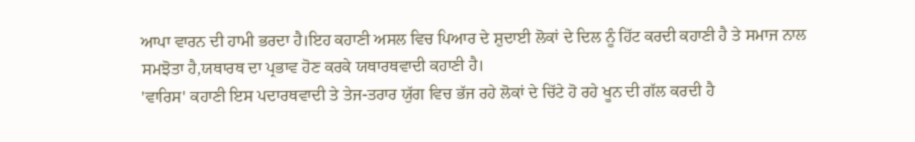ਆਪਾ ਵਾਰਨ ਦੀ ਹਾਮੀ ਭਰਦਾ ਹੈ।ਇਹ ਕਹਾਣੀ ਅਸਲ ਵਿਚ ਪਿਆਰ ਦੇ ਸ਼ੁਦਾਈ ਲੋਕਾਂ ਦੇ ਦਿਲ ਨੂੰ ਹਿੱਟ ਕਰਦੀ ਕਹਾਣੀ ਹੈ ਤੇ ਸਮਾਜ ਨਾਲ ਸਮਝੋਤਾ ਹੈ,ਯਥਾਰਥ ਦਾ ਪ੍ਰਭਾਵ ਹੋਣ ਕਰਕੇ ਯਥਾਰਥਵਾਦੀ ਕਹਾਣੀ ਹੈ।
'ਵਾਰਿਸ' ਕਹਾਣੀ ਇਸ ਪਦਾਰਥਵਾਦੀ ਤੇ ਤੇਜ-ਤਰਾਰ ਯੁੱਗ ਵਿਚ ਭੱਜ ਰਹੇ ਲੋਕਾਂ ਦੇ ਚਿੱਟੇ ਹੋ ਰਹੇ ਖੂਨ ਦੀ ਗੱਲ ਕਰਦੀ ਹੈ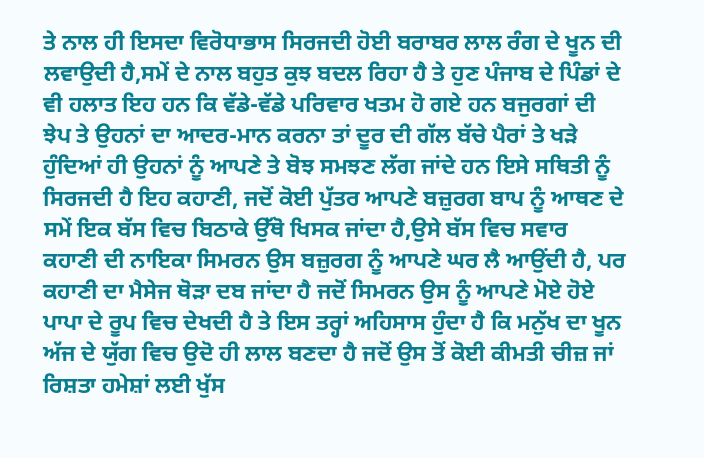ਤੇ ਨਾਲ ਹੀ ਇਸਦਾ ਵਿਰੋਧਾਭਾਸ ਸਿਰਜਦੀ ਹੋਈ ਬਰਾਬਰ ਲਾਲ ਰੰਗ ਦੇ ਖੂਨ ਦੀ ਲਵਾਉਦੀ ਹੈ,ਸਮੇਂ ਦੇ ਨਾਲ ਬਹੁਤ ਕੁਝ ਬਦਲ ਰਿਹਾ ਹੈ ਤੇ ਹੁਣ ਪੰਜਾਬ ਦੇ ਪਿੰਡਾਂ ਦੇ ਵੀ ਹਲਾਤ ਇਹ ਹਨ ਕਿ ਵੱਡੇ-ਵੱਡੇ ਪਰਿਵਾਰ ਖਤਮ ਹੋ ਗਏ ਹਨ ਬਜੁਰਗਾਂ ਦੀ ਝੇਪ ਤੇ ਉਹਨਾਂ ਦਾ ਆਦਰ-ਮਾਨ ਕਰਨਾ ਤਾਂ ਦੂਰ ਦੀ ਗੱਲ ਬੱਚੇ ਪੈਰਾਂ ਤੇ ਖੜੇ ਹੁੰਦਿਆਂ ਹੀ ਉਹਨਾਂ ਨੂੰ ਆਪਣੇ ਤੇ ਬੋਝ ਸਮਝਣ ਲੱਗ ਜਾਂਦੇ ਹਨ ਇਸੇ ਸਥਿਤੀ ਨੂੰ ਸਿਰਜਦੀ ਹੈ ਇਹ ਕਹਾਣੀ, ਜਦੋਂ ਕੋਈ ਪੁੱਤਰ ਆਪਣੇ ਬਜ਼ੁਰਗ ਬਾਪ ਨੂੰ ਆਥਣ ਦੇ ਸਮੇਂ ਇਕ ਬੱਸ ਵਿਚ ਬਿਠਾਕੇ ਉੱਥੋ ਖਿਸਕ ਜਾਂਦਾ ਹੈ,ਉਸੇ ਬੱਸ ਵਿਚ ਸਵਾਰ ਕਹਾਣੀ ਦੀ ਨਾਇਕਾ ਸਿਮਰਨ ਉਸ ਬਜ਼ੁਰਗ ਨੂੰ ਆਪਣੇ ਘਰ ਲੈ ਆਉਂਦੀ ਹੈ, ਪਰ ਕਹਾਣੀ ਦਾ ਮੈਸੇਜ ਥੋੜਾ ਦਬ ਜਾਂਦਾ ਹੈ ਜਦੋਂ ਸਿਮਰਨ ਉਸ ਨੂੰ ਆਪਣੇ ਮੋਏ ਹੋਏ ਪਾਪਾ ਦੇ ਰੂਪ ਵਿਚ ਦੇਖਦੀ ਹੈ ਤੇ ਇਸ ਤਰ੍ਹਾਂ ਅਹਿਸਾਸ ਹੁੰਦਾ ਹੈ ਕਿ ਮਨੁੱਖ ਦਾ ਖੂਨ ਅੱਜ ਦੇ ਯੁੱਗ ਵਿਚ ਉਦੋ ਹੀ ਲਾਲ ਬਣਦਾ ਹੈ ਜਦੋਂ ਉਸ ਤੋਂ ਕੋਈ ਕੀਮਤੀ ਚੀਜ਼ ਜਾਂ ਰਿਸ਼ਤਾ ਹਮੇਸ਼ਾਂ ਲਈ ਖੁੱਸ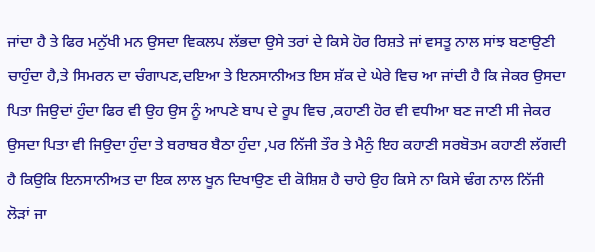ਜਾਂਦਾ ਹੈ ਤੇ ਫਿਰ ਮਨੁੱਖੀ ਮਨ ਉਸਦਾ ਵਿਕਲਪ ਲੱਭਦਾ ਉਸੇ ਤਰਾਂ ਦੇ ਕਿਸੇ ਹੋਰ ਰਿਸ਼ਤੇ ਜਾਂ ਵਸਤੂ ਨਾਲ ਸਾਂਝ ਬਣਾਉਣੀ ਚਾਹੁੰਦਾ ਹੈ,ਤੇ ਸਿਮਰਨ ਦਾ ਚੰਗਾਪਣ,ਦਇਆ ਤੇ ਇਨਸਾਨੀਅਤ ਇਸ ਸ਼ੱਕ ਦੇ ਘੇਰੇ ਵਿਚ ਆ ਜਾਂਦੀ ਹੈ ਕਿ ਜੇਕਰ ਉਸਦਾ ਪਿਤਾ ਜਿਉਦਾਂ ਹੁੰਦਾ ਫਿਰ ਵੀ ਉਹ ਉਸ ਨੂੰ ਆਪਣੇ ਬਾਪ ਦੇ ਰੂਪ ਵਿਚ ,ਕਹਾਣੀ ਹੋਰ ਵੀ ਵਧੀਆ ਬਣ ਜਾਣੀ ਸੀ ਜੇਕਰ ਉਸਦਾ ਪਿਤਾ ਵੀ ਜਿਉਦਾ ਹੁੰਦਾ ਤੇ ਬਰਾਬਰ ਬੈਠਾ ਹੁੰਦਾ ,ਪਰ ਨਿੱਜੀ ਤੌਰ ਤੇ ਮੈਨੁੰ ਇਹ ਕਹਾਣੀ ਸਰਬੋਤਮ ਕਹਾਣੀ ਲੱਗਦੀ ਹੈ ਕਿਉਕਿ ਇਨਸਾਨੀਅਤ ਦਾ ਇਕ ਲਾਲ ਖੂਨ ਦਿਖਾਉਣ ਦੀ ਕੋਸ਼ਿਸ਼ ਹੈ ਚਾਹੇ ਉਹ ਕਿਸੇ ਨਾ ਕਿਸੇ ਢੰਗ ਨਾਲ ਨਿੱਜੀ ਲੋੜਾਂ ਜਾ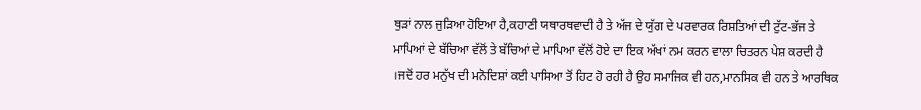ਥੁੜਾਂ ਨਾਲ ਜੁੜਿਆ ਹੋਇਆ ਹੈ,ਕਹਾਣੀ ਯਥਾਰਥਵਾਦੀ ਹੈ ਤੇ ਅੱਜ ਦੇ ਯੁੱਗ ਦੇ ਪਰਵਾਰਕ ਰਿਸ਼ਤਿਆਂ ਦੀ ਟੁੱਟ-ਭੱਜ ਤੇ ਮਾਪਿਆਂ ਦੇ ਬੱਚਿਆ ਵੱਲੋਂ ਤੇ ਬੱਚਿਆਂ ਦੇ ਮਾਪਿਆ ਵੱਲੋਂ ਹੋਏ ਦਾ ਇਕ ਅੱਖਾਂ ਨਮ ਕਰਨ ਵਾਲਾ ਚਿਤਰਨ ਪੇਸ਼ ਕਰਦੀ ਹੈ ।ਜਦੋਂ ਹਰ ਮਨੁੱਖ ਦੀ ਮਨੋਦਿਸ਼ਾਂ ਕਈ ਪਾਸਿਆ ਤੋਂ ਹਿਟ ਹੋ ਰਹੀ ਹੈ ਉਹ ਸਮਾਜਿਕ ਵੀ ਹਨ,ਮਾਨਸਿਕ ਵੀ ਹਨ ਤੇ ਆਰਥਿਕ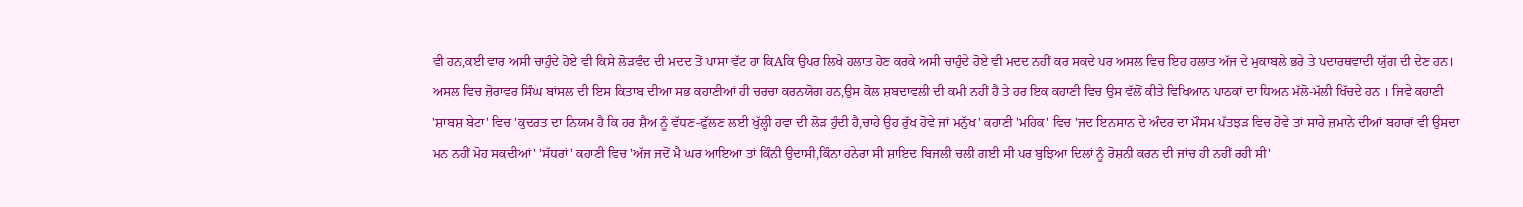ਵੀ ਹਨ,ਕਈ ਵਾਰ ਅਸੀ ਚਾਹੁੰਦੇ ਹੋਏ ਵੀ ਕਿਸੇ ਲੋੜਵੰਦ ਦੀ ਮਦਦ ਤੋਂ ਪਾਸਾ ਵੱਟ ਹਾ ਕਿAਕਿ ਉਪਰ ਲਿਖੇ ਹਲਾਤ ਹੋਣ ਕਰਕੇ ਅਸੀ ਚਾਹੁੰਦੇ ਹੋਏ ਵੀ ਮਦਦ ਨਹੀਂ ਕਰ ਸਕਦੇ ਪਰ ਅਸਲ ਵਿਚ ਇਹ ਹਲਾਤ ਅੱਜ ਦੇ ਮੁਕਾਬਲੇ ਭਰੇ ਤੇ ਪਦਾਰਥਵਾਦੀ ਯੁੱਗ ਦੀ ਦੇਣ ਹਨ।
ਅਸਲ ਵਿਚ ਜ਼ੋਰਾਵਰ ਸਿੰਘ ਬਾਂਸਲ ਦੀ ਇਸ ਕਿਤਾਬ ਦੀਆ ਸਭ ਕਹਾਣੀਆਂ ਹੀ ਚਰਚਾ ਕਰਨਯੋਗ ਹਨ,ਉਸ ਕੋਲ ਸ਼ਬਦਾਵਲੀ ਦੀ ਕਮੀ ਨਹੀਂ ਹੈ ਤੇ ਹਰ ਇਕ ਕਹਾਣੀ ਵਿਚ ਉਸ ਵੱਲੋਂ ਕੀਤੇ ਵਿਖਿਆਨ ਪਾਠਕਾਂ ਦਾ ਧਿਅਨ ਮੱਲੋ-ਮੱਲੀ ਖਿੱਚਦੇ ਹਨ । ਜਿਵੇ ਕਹਾਣੀ 'ਸ਼ਾਬਸ਼ ਬੇਟਾ' ਵਿਚ 'ਕੁਦਰਤ ਦਾ ਨਿਯਮ ਹੈ ਕਿ ਹਰ ਸ਼ੈਅ ਨੂੰ ਵੱਧਣ-ਫੁੱਲਣ ਲਈ ਖੁੱਲ੍ਹੀ ਹਵਾ ਦੀ ਲੋੜ ਹੁੰਦੀ ਹੈ,ਚਾਹੇ ਉਹ ਰੁੱਖ ਹੋਵੇ ਜਾਂ ਮਨੁੱਖ' ਕਹਾਣੀ 'ਮਹਿਕ' ਵਿਚ 'ਜਦ ਇਨਸਾਨ ਦੇ ਅੰਦਰ ਦਾ ਮੌਸਮ ਪੱਤਝੜ ਵਿਚ ਹੋਵੇ ਤਾਂ ਸਾਰੇ ਜ਼ਮਾਨੇ ਦੀਆਂ ਬਹਾਰਾਂ ਵੀ ਉਸਦਾ ਮਨ ਨਹੀਂ ਮੋਹ ਸਕਦੀਆਂ' 'ਸੱਧਰਾਂ' ਕਹਾਣੀ ਵਿਚ 'ਅੱਜ ਜਦੋਂ ਮੈ ਘਰ ਆਇਆ ਤਾਂ ਕਿੰਨੀ ਉਦਾਸੀ,ਕਿੰਨਾ ਹਨੇਰਾ ਸੀ ਸ਼ਾਇਦ ਬਿਜਲੀ ਚਲੀ ਗਈ ਸੀ ਪਰ ਬੁਝਿਆ ਦਿਲਾਂ ਨੂੰ ਰੋਸ਼ਨੀ ਕਰਨ ਦੀ ਜਾਂਚ ਹੀ ਨਹੀਂ ਰਹੀ ਸੀ'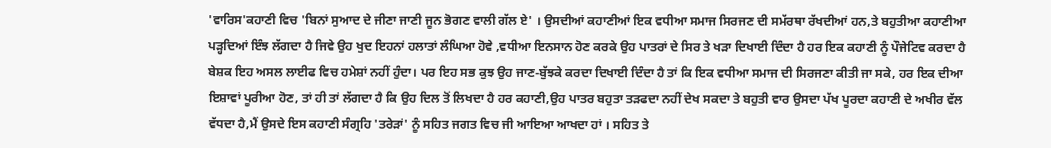'ਵਾਰਿਸ'ਕਹਾਣੀ ਵਿਚ 'ਬਿਨਾਂ ਸੁਆਦ ਦੇ ਜੀਣਾ ਜਾਣੀ ਜੂਨ ਭੋਗਣ ਵਾਲੀ ਗੱਲ ਏ' । ਉਸਦੀਆਂ ਕਹਾਣੀਆਂ ਇਕ ਵਧੀਆ ਸਮਾਜ ਸਿਰਜਣ ਦੀ ਸਮੱਰਥਾ ਰੱਖਦੀਆਂ ਹਨ,ਤੇ ਬਹੁਤੀਆ ਕਹਾਣੀਆ ਪੜ੍ਹਦਿਆਂ ਇੰਝ ਲੱਗਦਾ ਹੈ ਜਿਵੇ ਉਹ ਖੁਦ ਇਹਨਾਂ ਹਲਾਤਾਂ ਲੰਘਿਆ ਹੋਵੇ ,ਵਧੀਆ ਇਨਸਾਨ ਹੋਣ ਕਰਕੇ ਉਹ ਪਾਤਰਾਂ ਦੇ ਸਿਰ ਤੇ ਖੜਾ ਦਿਖਾਈ ਦਿੰਦਾ ਹੈ ਹਰ ਇਕ ਕਹਾਣੀ ਨੂੰ ਪੌਜੇਟਿਵ ਕਰਦਾ ਹੈ ਬੇਸ਼ਕ ਇਹ ਅਸਲ ਲਾਈਫ ਵਿਚ ਹਮੇਸ਼ਾਂ ਨਹੀਂ ਹੁੰਦਾ। ਪਰ ਇਹ ਸਭ ਕੁਝ ਉਹ ਜਾਣ-ਬੁੱਝਕੇ ਕਰਦਾ ਦਿਖਾਈ ਦਿੰਦਾ ਹੈ ਤਾਂ ਕਿ ਇਕ ਵਧੀਆ ਸਮਾਜ ਦੀ ਸਿਰਜਣਾ ਕੀਤੀ ਜਾ ਸਕੇ, ਹਰ ਇਕ ਦੀਆ ਇਸ਼ਾਵਾਂ ਪੂਰੀਆ ਹੋਣ, ਤਾਂ ਹੀ ਤਾਂ ਲੱਗਦਾ ਹੈ ਕਿ ਉਹ ਦਿਲ ਤੋਂ ਲਿਖਦਾ ਹੈ ਹਰ ਕਹਾਣੀ,ਉਹ ਪਾਤਰ ਬਹੁਤਾ ਤੜਫਦਾ ਨਹੀਂ ਦੇਖ ਸਕਦਾ ਤੇ ਬਹੁਤੀ ਵਾਰ ਉਸਦਾ ਪੱਖ ਪੂਰਦਾ ਕਹਾਣੀ ਦੇ ਅਖੀਰ ਵੱਲ ਵੱਧਦਾ ਹੈ,ਮੈਂ ਉਸਦੇ ਇਸ ਕਹਾਣੀ ਸੰਗ੍ਰਹਿ 'ਤਰੇੜਾਂ' ਨੂੰ ਸਹਿਤ ਜਗਤ ਵਿਚ ਜੀ ਆਇਆ ਆਖਦਾ ਹਾਂ । ਸਹਿਤ ਤੇ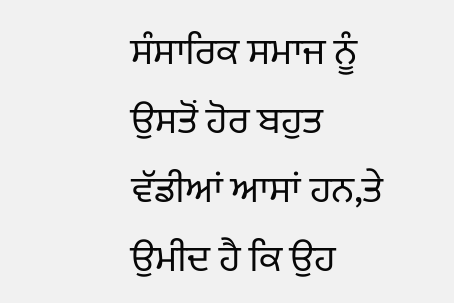ਸੰਸਾਰਿਕ ਸਮਾਜ ਨੂੰ ਉਸਤੋਂ ਹੋਰ ਬਹੁਤ ਵੱਡੀਆਂ ਆਸਾਂ ਹਨ,ਤੇ ਉਮੀਦ ਹੈ ਕਿ ਉਹ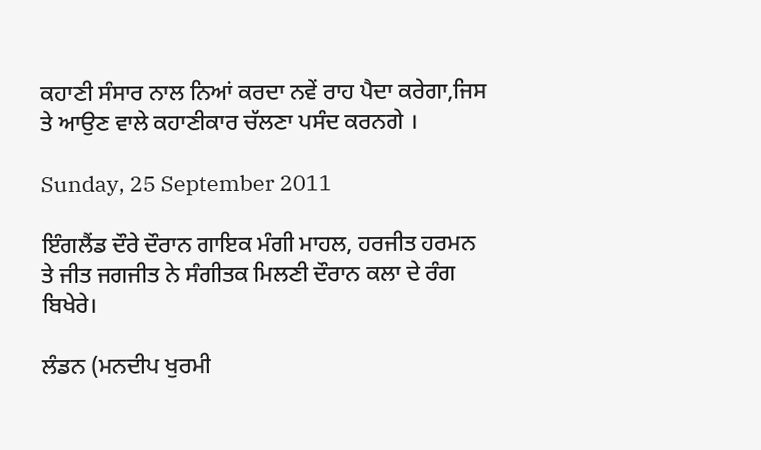ਕਹਾਣੀ ਸੰਸਾਰ ਨਾਲ ਨਿਆਂ ਕਰਦਾ ਨਵੇਂ ਰਾਹ ਪੈਦਾ ਕਰੇਗਾ,ਜਿਸ ਤੇ ਆਉਣ ਵਾਲੇ ਕਹਾਣੀਕਾਰ ਚੱਲਣਾ ਪਸੰਦ ਕਰਨਗੇ ।

Sunday, 25 September 2011

ਇੰਗਲੈਂਡ ਦੌਰੇ ਦੌਰਾਨ ਗਾਇਕ ਮੰਗੀ ਮਾਹਲ, ਹਰਜੀਤ ਹਰਮਨ ਤੇ ਜੀਤ ਜਗਜੀਤ ਨੇ ਸੰਗੀਤਕ ਮਿਲਣੀ ਦੌਰਾਨ ਕਲਾ ਦੇ ਰੰਗ ਬਿਖੇਰੇ।

ਲੰਡਨ (ਮਨਦੀਪ ਖੁਰਮੀ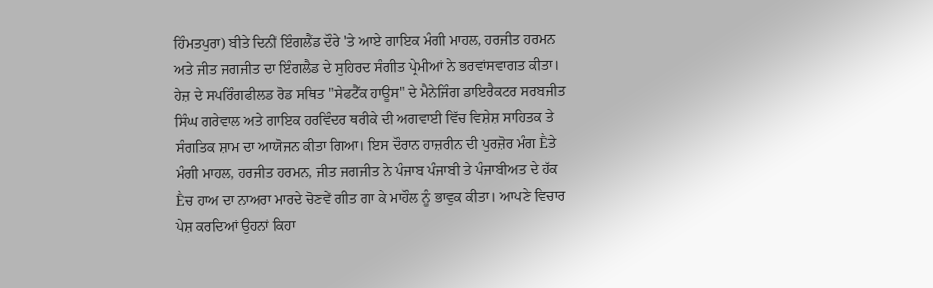ਹਿੰਮਤਪੁਰਾ) ਬੀਤੇ ਦਿਨੀਂ ਇੰਗਲੈਂਡ ਦੌਰੇ 'ਤੇ ਆਏ ਗਾਇਕ ਮੰਗੀ ਮਾਹਲ, ਹਰਜੀਤ ਹਰਮਨ ਅਤੇ ਜੀਤ ਜਗਜੀਤ ਦਾ ਇੰਗਲੈਡ ਦੇ ਸੁਹਿਰਦ ਸੰਗੀਤ ਪ੍ਰੇਮੀਆਂ ਨੇ ਭਰਵਾਂਸਵਾਗਤ ਕੀਤਾ। ਹੇਜ਼ ਦੇ ਸਪਰਿੰਗਫੀਲਡ ਰੋਡ ਸਥਿਤ "ਸੇਫਟੈੱਕ ਹਾਊਸ" ਦੇ ਮੈਨੇਜਿੰਗ ਡਾਇਰੈਕਟਰ ਸਰਬਜੀਤ ਸਿੰਘ ਗਰੇਵਾਲ ਅਤੇ ਗਾਇਕ ਹਰਵਿੰਦਰ ਥਰੀਕੇ ਦੀ ਅਗਵਾਈ ਵਿੱਚ ਵਿਸ਼ੇਸ਼ ਸਾਹਿਤਕ ਤੇ ਸੰਗਤਿਕ ਸ਼ਾਮ ਦਾ ਆਯੋਜਨ ਕੀਤਾ ਗਿਆ। ਇਸ ਦੌਰਾਨ ਹਾਜ਼ਰੀਨ ਦੀ ਪੁਰਜ਼ੋਰ ਮੰਗ Ḕਤੇ ਮੰਗੀ ਮਾਹਲ, ਹਰਜੀਤ ਹਰਮਨ, ਜੀਤ ਜਗਜੀਤ ਨੇ ਪੰਜਾਬ ਪੰਜਾਬੀ ਤੇ ਪੰਜਾਬੀਅਤ ਦੇ ਹੱਕ Ḕਚ ਹਾਅ ਦਾ ਨਾਅਰਾ ਮਾਰਦੇ ਚੋਣਵੇਂ ਗੀਤ ਗਾ ਕੇ ਮਾਹੌਲ ਨੂੰ ਭਾਵੁਕ ਕੀਤਾ। ਆਪਣੇ ਵਿਚਾਰ ਪੇਸ਼ ਕਰਦਿਆਂ ਉਹਨਾਂ ਕਿਹਾ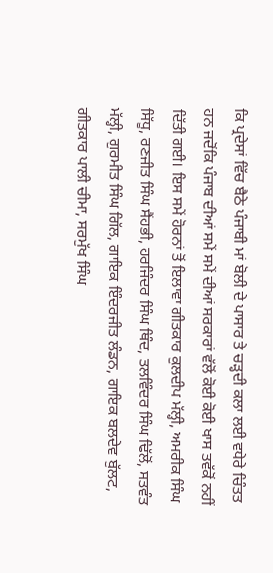ਕਿ ਪ੍ਰਦੇਸਾਂ ਵਿੱਚ ਬੈਠੇ ਪੰਜਾਬੀ ਮਾਂ ਬੋਲੀ ਦੇ ਪਾਸਾਰ ਤੇ ਚੜ੍ਹਦੀ ਕਲਾ ਲਈ ਵਧੇਰੇ ਚਿੰਤਤ ਹਨ ਜਦੋਂਕਿ ਪੰਜਾਬ ਦੀਆਂ ਸਮੇਂ ਸਮੇਂ ਦੀਆਂ ਸਰਕਾਰਾਂ ਵੱਲੋਂ ਕੋਈ ਕੋਈ ਖਾਸ ਤਵੱਕੋਂ ਨਹੀਂ ਦਿੱਤੀ ਗਈ। ਇਸ ਸਮੇਂ ਹੋਰਨਾਂ ਤੋਂ ਇਲਾਵਾ ਗੀਤਕਾਰ ਕੁਲਦੀਪ ਮੱਲ੍ਹੀ, ਅਮਰੀਕ ਸਿੰਘ ਸਿੱਧੂ, ਰਣਜੀਤ ਸਿੰਘ ਸੈਂਹਭੀ, ਹਰਜਿੰਦਰ ਸਿੰਘ ਥਿੰਦ, ਤਲਵਿੰਦਰ ਸਿੰਘ ਢਿੱਲੋਂ, ਸਤਵੰਤ ਮੱਲ੍ਹੀ, ਗੁਰਮੀਤ ਸਿੰਘ ਗਿੱਲ, ਗਾਇਕ ਇੰਦਰਜੀਤ ਲੰਡਨ, ਗਾਇਕ ਬਲਦੇਵ ਬੁੱਲਟ, ਗੀਤਕਾਰ ਪਾਲੀ ਚੀਮਾ, ਸਰਮੁੱਖ ਸਿੰਘ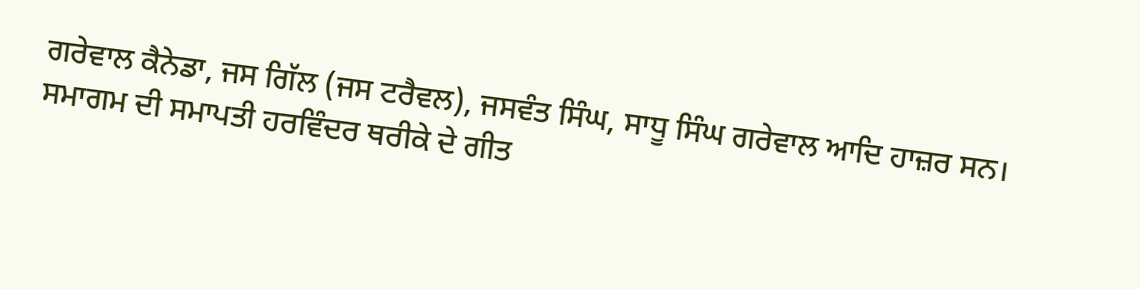ਗਰੇਵਾਲ ਕੈਨੇਡਾ, ਜਸ ਗਿੱਲ (ਜਸ ਟਰੈਵਲ), ਜਸਵੰਤ ਸਿੰਘ, ਸਾਧੂ ਸਿੰਘ ਗਰੇਵਾਲ ਆਦਿ ਹਾਜ਼ਰ ਸਨ। ਸਮਾਗਮ ਦੀ ਸਮਾਪਤੀ ਹਰਵਿੰਦਰ ਥਰੀਕੇ ਦੇ ਗੀਤ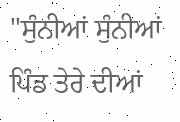"ਸੁੰਨੀਆਂ ਸੁੰਨੀਆਂ ਪਿੰਡ ਤੇਰੇ ਦੀਆਂ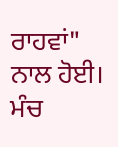ਰਾਹਵਾਂ" ਨਾਲ ਹੋਈ। ਮੰਚ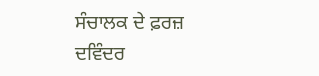ਸੰਚਾਲਕ ਦੇ ਫ਼ਰਜ਼ ਦਵਿੰਦਰ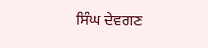ਸਿੰਘ ਦੇਵਗਣ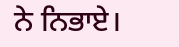ਨੇ ਨਿਭਾਏ।